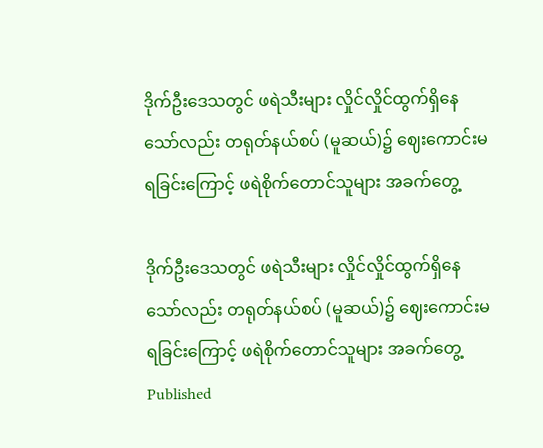ဒိုက်ဦးဒေသတွင် ဖရဲသီးများ လှိုင်လှိုင်ထွက်ရှိနေသော်လည်း တရုတ်နယ်စပ် (မူဆယ်)၌ ဈေးကောင်းမရခြင်းကြောင့် ဖရဲစိုက်တောင်သူများ အခက်တွေ့

ဒိုက်ဦးဒေသတွင် ဖရဲသီးများ လှိုင်လှိုင်ထွက်ရှိနေသော်လည်း တရုတ်နယ်စပ် (မူဆယ်)၌ ဈေးကောင်းမရခြင်းကြောင့် ဖရဲစိုက်တောင်သူများ အခက်တွေ့
Published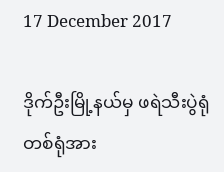17 December 2017

ဒိုက်ဦးမြို့နယ်မှ ဖရဲသီးပွဲရုံတစ်ရုံအား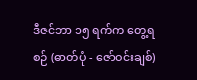ဒီဇင်ဘာ ၁၅ ရက်က တွေ့ရစဉ် (ဓာတ်ပုံ - ဇော်ဝင်းချစ်)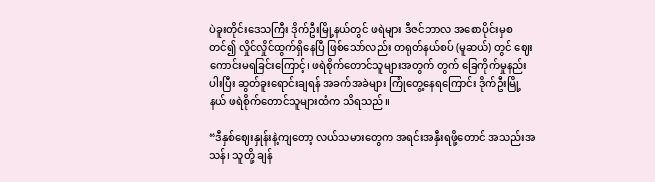ပဲခူးတိုင်းဒေသကြီး ဒိုက်ဦးမြို့နယ်တွင် ဖရဲများ ဒီဇင်ဘာလ အစောပိုင်းမှစတင်၍ လှိုင်လှိုင်ထွက်ရှိနေပြီ ဖြစ်သော်လည်း တရုတ်နယ်စပ် (မူဆယ်) တွင် ဈေးကောင်းမရခြင်းကြောင့်၊ ဖရဲစိုက်တောင်သူများအတွက် တွက် ခြေကိုက်မှုနည်းပါးပြီး ဆွတ်ခူးရောင်းချရန် အခက်အခဲများ ကြုံတွေ့နေရကြောင်း ဒိုက်ဦးမြို့နယ် ဖရဲစိုက်တောင်သူများထံက သိရသည်။

“ဒီနှစ်ဈေးနှုန်းနဲ့ကျတော့ လယ်သမားတွေက အရင်းအနှီးရဖို့တောင် အသည်းအသန်၊ သူတို့ ချန်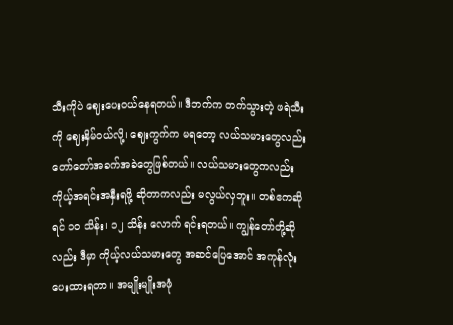သီးကိုပဲ ဈေးပေးဝယ်နေရတယ်။ ဒီဘက်က တက်သွားတဲ့ ဖရဲသီးကို ဈေးနှိမ်ဝယ်လို့၊ ဈေးကွက်က မရတော့ လယ်သမားတွေလည်း တော်တော်အခက်အခဲတွေဖြစ်တယ်။ လယ်သမားတွေကလည်း ကိုယ့်အရင်းအနှီးရဖို့ ဆိုတာကလည်း မလွယ်လှဘူး။ တစ်ဧကဆိုရင် ၁၀ သိန်း၊ ၁၂ သိန်း လောက် ရင်းရတယ်။ ကျွန်တော်တို့ဆိုလည်း ဒီမှာ ကိုယ့်လယ်သမားတွေ အဆင်ပြေအောင် အကုန်လုံး ပေးထားရတာ။ အမျိုးမျိုးအဖုံ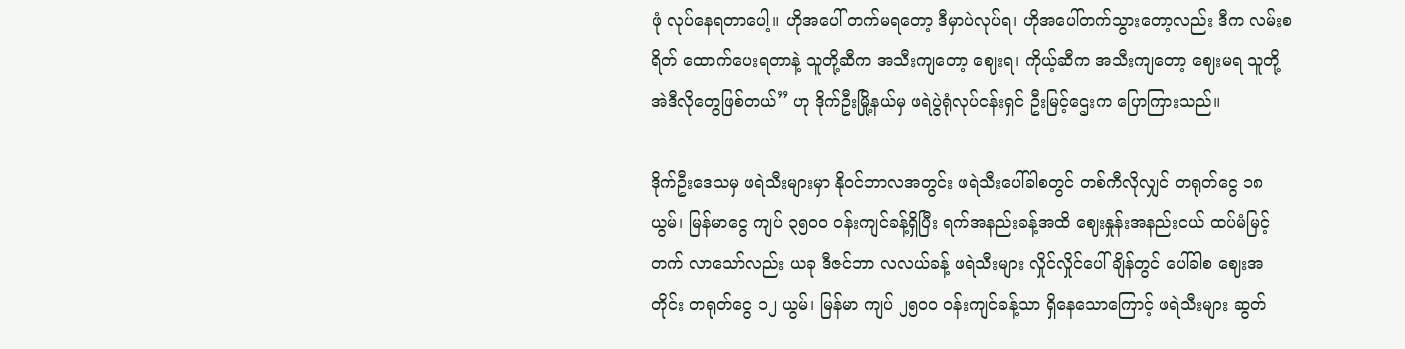ဖုံ လုပ်နေရတာပေါ့။ ဟိုအပေါ် တက်မရတော့ ဒီမှာပဲလုပ်ရ၊ ဟိုအပေါ်တက်သွားတော့လည်း ဒီက လမ်းစရိတ် ထောက်ပေးရတာနဲ့ သူတို့ဆီက အသီးကျတော့ ဈေးရ၊ ကိုယ့်ဆီက အသီးကျတော့ ဈေးမရ သူတို့ အဲဒီလိုတွေဖြစ်တယ်” ဟု ဒိုက်ဦးမြို့နယ်မှ ဖရဲပွဲရုံလုပ်ငန်းရှင် ဦးမြင့်ဌေးက ပြောကြားသည်။

ဒိုက်ဦးဒေသမှ ဖရဲသီးများမှာ နိုဝင်ဘာလအတွင်း ဖရဲသီးပေါ်ခါစတွင် တစ်ကီလိုလျှင် တရုတ်ငွေ ၁၈ ယွမ်၊ မြန်မာငွေ ကျပ် ၃၅၀၀ ဝန်းကျင်ခန့်ရှိပြီး ရက်အနည်းခန့်အထိ ဈေးနှုန်းအနည်းငယ် ထပ်မံမြင့်တက် လာသော်လည်း ယခု ဒီဇင်ဘာ လလယ်ခန့် ဖရဲသီးများ လှိုင်လှိုင်ပေါ်ချိန်တွင် ပေါ်ခါစ ဈေးအတိုင်း တရုတ်ငွေ ၁၂ ယွမ်၊ မြန်မာ ကျပ် ၂၅၀၀ ဝန်းကျင်ခန့်သာ ရှိနေသောကြောင့် ဖရဲသီးများ ဆွတ်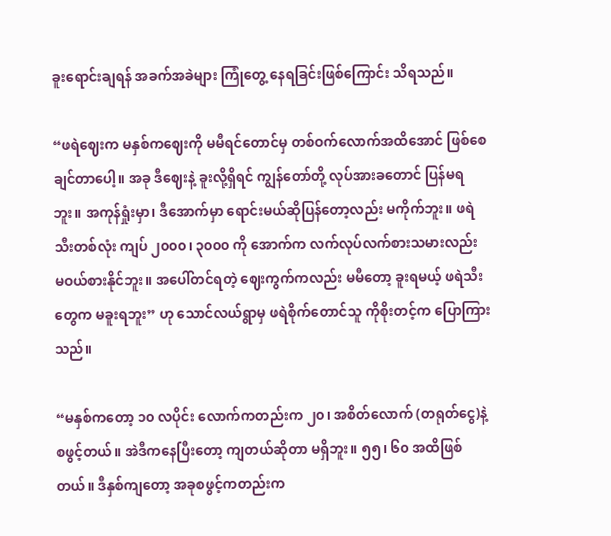ခူးရောင်းချရန် အခက်အခဲများ ကြုံတွေ့ နေရခြင်းဖြစ်ကြောင်း သိရသည်။

“ဖရဲဈေးက မနှစ်ကဈေးကို မမီရင်တောင်မှ တစ်ဝက်လောက်အထိအောင် ဖြစ်စေချင်တာပေါ့။ အခု ဒီဈေးနဲ့ ခူးလို့ရှိရင် ကျွန်တော်တို့ လုပ်အားခတောင် ပြန်မရဘူး။ အကုန်ရှုံးမှာ၊ ဒီအောက်မှာ ရောင်းမယ်ဆိုပြန်တော့လည်း မကိုက်ဘူး။ ဖရဲသီးတစ်လုံး ကျပ် ၂၀၀၀၊ ၃၀၀၀ ကို အောက်က လက်လုပ်လက်စားသမားလည်း မဝယ်စားနိုင်ဘူး။ အပေါ်တင်ရတဲ့ ဈေးကွက်ကလည်း မမီတော့ ခူးရမယ့် ဖရဲသီးတွေက မခူးရဘူး” ဟု သောင်လယ်ရွာမှ ဖရဲစိုက်တောင်သူ ကိုစိုးတင့်က ပြောကြားသည်။

“မနှစ်ကတော့ ၁၀ လပိုင်း လောက်ကတည်းက ၂၀၊ အစိတ်လောက် (တရုတ်ငွေ)နဲ့ စဖွင့်တယ်။ အဲဒီကနေပြီးတော့ ကျတယ်ဆိုတာ မရှိဘူး။ ၅၅၊ ၆၀ အထိဖြစ်တယ်။ ဒီနှစ်ကျတော့ အခုစဖွင့်ကတည်းက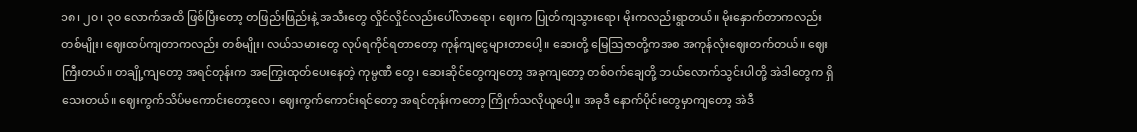၁၈၊ ၂၀၊ ၃၀ လောက်အထိ ဖြစ်ပြီးတော့ တဖြည်းဖြည်းနဲ့ အသီးတွေ လှိုင်လှိုင်လည်းပေါ်လာရော၊ ဈေးက ပြုတ်ကျသွားရော၊ မိုးကလည်းရွာတယ်။ မိုးနှောက်တာကလည်း တစ်မျိုး၊ ဈေးထပ်ကျတာကလည်း တစ်မျိုး၊ လယ်သမားတွေ လုပ်ရကိုင်ရတာတော့ ကုန်ကျငွေများတာပေါ့။ ဆေးတို့ မြေသြဇာတို့ကအစ အကုန်လုံးဈေးတက်တယ်။ ဈေးကြီးတယ်။ တချို့ကျတော့ အရင်တုန်းက အကြွေးထုတ်ပေးနေတဲ့ ကုမ္ပဏီ တွေ၊ ဆေးဆိုင်တွေကျတော့ အခုကျတော့ တစ်ဝက်ချေတို့ ဘယ်လောက်သွင်းပါတို့ အဲဒါတွေက ရှိသေးတယ်။ ဈေးကွက်သိပ်မကောင်းတော့လေ၊ ဈေးကွက်ကောင်းရင်တော့ အရင်တုန်းကတော့ ကြိုက်သလိုယူပေါ့။ အခုဒီ နောက်ပိုင်းတွေမှာကျတော့ အဲဒီ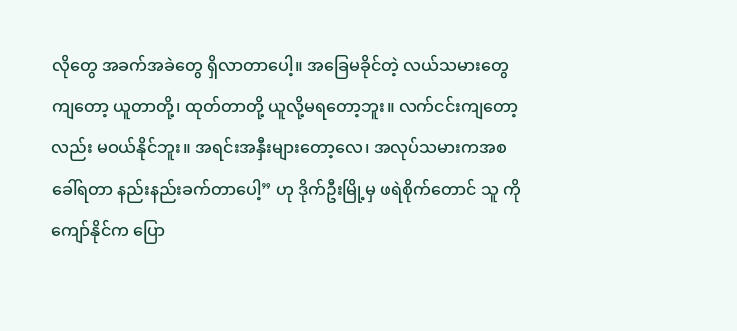လိုတွေ အခက်အခဲတွေ ရှိလာတာပေါ့။ အခြေမခိုင်တဲ့ လယ်သမားတွေကျတော့ ယူတာတို့၊ ထုတ်တာတို့ ယူလို့မရတော့ဘူး။ လက်ငင်းကျတော့လည်း မဝယ်နိုင်ဘူး။ အရင်းအနှီးများတော့လေ၊ အလုပ်သမားကအစ ခေါ်ရတာ နည်းနည်းခက်တာပေါ့” ဟု ဒိုက်ဦးမြို့မှ ဖရဲစိုက်တောင် သူ ကိုကျော်နိုင်က ပြော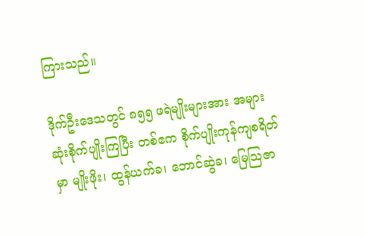ကြားသည်။

ဒိုက်ဦးဒေသတွင် ၈၅၅ ဖရဲမျိုးများအား အများဆုံးစိုက်ပျိုးကြပြီး တစ်ဧက စိုက်ပျိုးကုန်ကျစရိတ်မှာ မျိုးဖိုး၊ ထွန်ယက်ခ၊ ဘောင်ဆွဲခ၊ မြေသြဇာ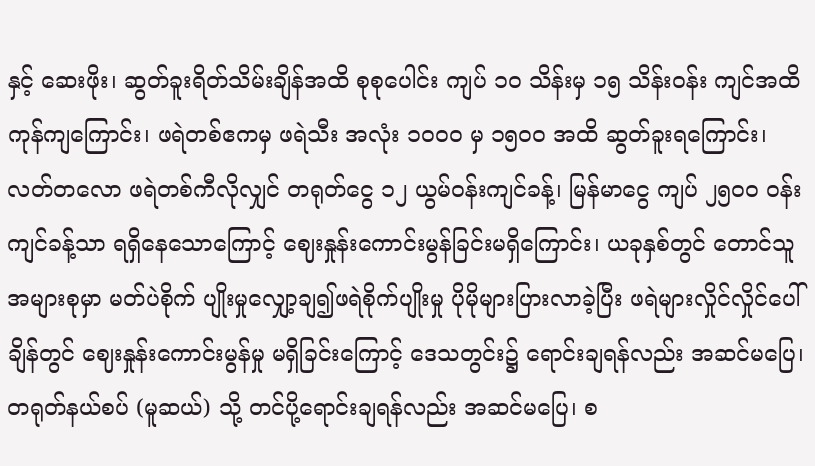နှင့် ဆေးဖိုး၊ ဆွတ်ခူးရိတ်သိမ်းချိန်အထိ စုစုပေါင်း ကျပ် ၁၀ သိန်းမှ ၁၅ သိန်းဝန်း ကျင်အထိ ကုန်ကျကြောင်း၊ ဖရဲတစ်ဧကမှ ဖရဲသီး အလုံး ၁၀၀၀ မှ ၁၅၀၀ အထိ ဆွတ်ခူးရကြောင်း၊ လတ်တလော ဖရဲတစ်ကီလိုလျှင် တရုတ်ငွေ ၁၂ ယွမ်ဝန်းကျင်ခန့်၊ မြန်မာငွေ ကျပ် ၂၅၀၀ ဝန်းကျင်ခန့်သာ ရရှိနေသောကြောင့် ဈေးနှုန်းကောင်းမွန်ခြင်းမရှိကြောင်း၊ ယခုနှစ်တွင် တောင်သူအများစုမှာ မတ်ပဲစိုက် ပျိုးမှုလျှော့ချ၍ဖရဲစိုက်ပျိုးမှု ပိုမိုများပြားလာခဲ့ပြီး ဖရဲများလှိုင်လှိုင်ပေါ်ချိန်တွင် ဈေးနှုန်းကောင်းမွန်မှု မရှိခြင်းကြောင့် ဒေသတွင်း၌ ရောင်းချရန်လည်း အဆင်မပြေ၊ တရုတ်နယ်စပ် (မူဆယ်) သို့ တင်ပို့ရောင်းချရန်လည်း အဆင်မပြေ၊ စ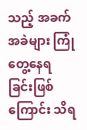သည့် အခက်အခဲများ ကြုံတွေ့နေရခြင်းဖြစ်ကြောင်း သိရ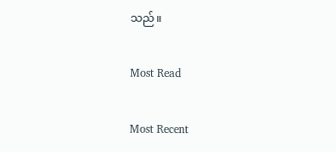သည်။

Most Read

Most Recent